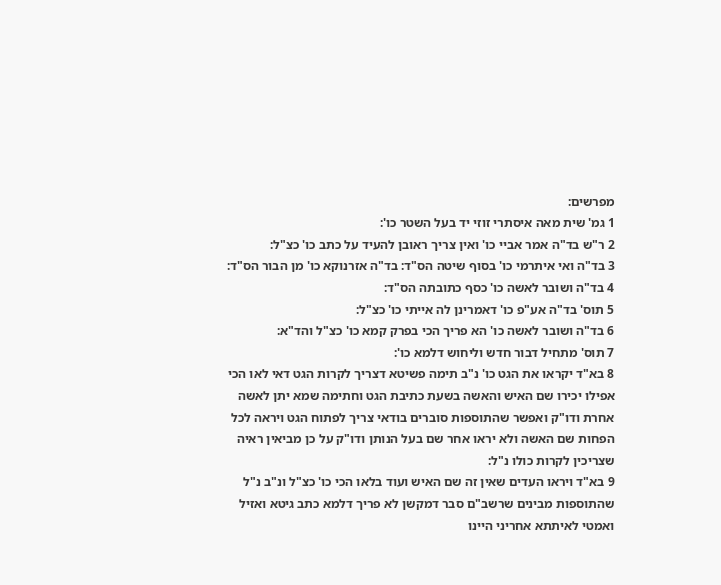מפרשים:
1 גמ' שית מאה איסתרי זוזי יד בעל השטר כו':
2 ר"ש בד"ה אמר אביי כו' ואין צריך ראובן להעיד על כתב כו' כצ"ל:
3 בד"ה ואי איתרמי כו' בסוף שיטה הס"ד: בד"ה אזרנוקא כו' מן הבור הס"ד:
4 בד"ה ושובר לאשה כו' כסף כתובתה הס"ד:
5 תוס' בד"ה אע"פ כו' דאמרינן לה אייתי כו' כצ"ל:
6 בד"ה ושובר לאשה כו' הא פריך הכי בפרק קמא כו' כצ"ל והד"א:
7 תוס' מתחיל דבור חדש וליחוש דלמא כו':
8 בא"ד יקראו את הגט כו' נ"ב תימה פשיטא דצריך לקרות הגט דאי לאו הכי אפילו יכירו שם האיש והאשה בשעת כתיבת הגט וחתימה שמא יתן לאשה אחרת ודו"ק ואפשר שהתוספות סוברים בודאי צריך לפתוח הגט ויראה לכל הפחות שם האשה ולא יראו אחר שם בעל הנותן ודו"ק על כן מביאין ראיה שצריכין לקרות כולו נ"ל:
9 בא"ד ויראו העדים שאין זה שם האיש ועוד בלאו הכי כו' כצ"ל ונ"ב נ"ל שהתוספות מבינים שרשב"ם סבר דמקשן לא פריך דלמא כתב גיטא ואזיל ואמטי לאיתתא אחריני היינו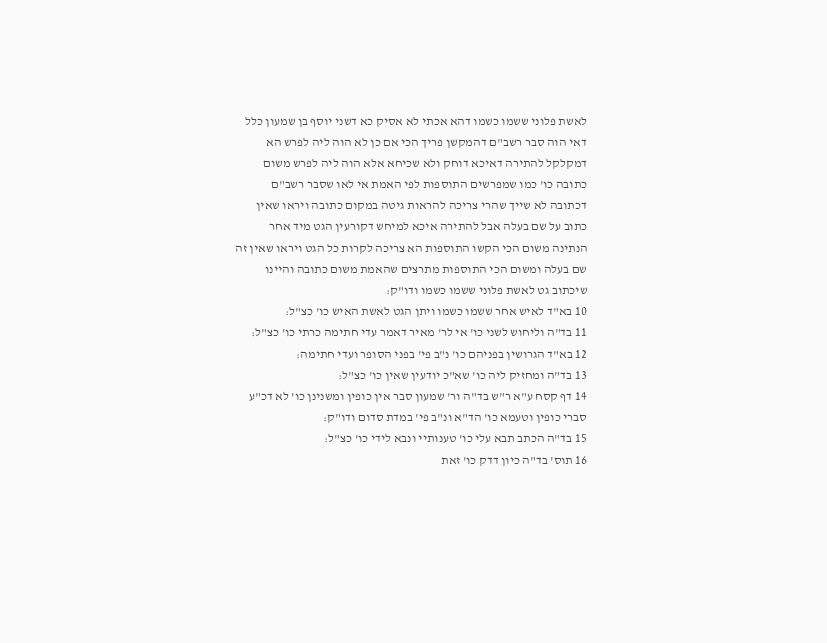לאשת פלוני ששמו כשמו דהא אכתי לא אסיק כא דשני יוסף בן שמעון כלל דאי הוה סבר רשב"ם דהמקשן פריך הכי אם כן לא הוה ליה לפרש הא דמקלקל להתירה דאיכא דוחק ולא שכיחא אלא הוה ליה לפרש משום כתובה כו' כמו שמפרשים התוספות לפי האמת אי לאו שסבר רשב"ם דכתובה לא שייך שהרי צריכה להראות גיטה במקום כתובה ויראו שאין כתוב על שם בעלה אבל להתירה איכא למיחש דקורעין הגט מיד אחר הנתינה משום הכי הקשו התוספות הא צריכה לקרות כל הגט ויראו שאין זה שם בעלה ומשום הכי התוספות מתרצים שהאמת משום כתובה והיינו שיכתוב גט לאשת פלוני ששמו כשמו ודו"ק:
10 בא"ד לאיש אחר ששמו כשמו ויתן הגט לאשת האיש כו' כצ"ל:
11 בד"ה וליחוש לשני כו' אי לר' מאיר דאמר עדי חתימה כרתי כו' כצ"ל:
12 בא"ד הגרושין בפניהם כו' נ"ב פי' בפני הסופר ועדי חתימה:
13 בד"ה ומחזיק ליה כו' שא"כ יודעין שאין כו' כצ"ל:
14 דף קסח ע"א ר"ש בד"ה ור' שמעון סבר אין כופין ומשנינן כו' לא דכ"ע סברי כופין וטעמא כו' הד"א ונ"ב פי' במדת סדום ודו"ק:
15 בד"ה הכתב תבא עלי כו' טענותיי ונבא לידי כו' כצ"ל:
16 תוס' בד"ה כיון דדק כו' זאת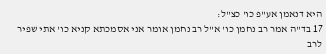היא דנאמן אע"פ כו' כצ"ל:
17 בד"ה אמר רב נחמן כו' א"ל רב נחמן אומר אני אסמכתא קניא כו' אתי שפיר לרב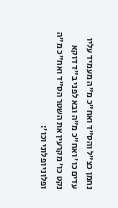נחמן כצ"ל והס"ד ואח"כ מ"ה מעמיד עליו עדים כו' ואח"כ מ"ה ובא לפני ב"ד דוקא נקט כו' מקרעין את השטר הס"ד ואח"כ מ"ה ופלוני ופלוני וכו':